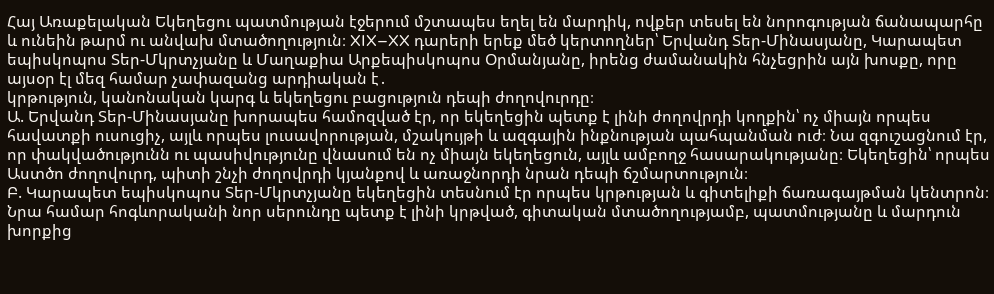Հայ Առաքելական Եկեղեցու պատմության էջերում մշտապես եղել են մարդիկ, ովքեր տեսել են նորոգության ճանապարհը և ունեին թարմ ու անվախ մտածողություն։ XIX–XX դարերի երեք մեծ կերտողներ՝ Երվանդ Տեր-Մինասյանը, Կարապետ եպիսկոպոս Տեր-Մկրտչյանը և Մաղաքիա Արքեպիսկոպոս Օրմանյանը, իրենց ժամանակին հնչեցրին այն խոսքը, որը այսօր էլ մեզ համար չափազանց արդիական է․
կրթություն, կանոնական կարգ և եկեղեցու բացություն դեպի ժողովուրդը։
Ա. Երվանդ Տեր-Մինասյանը խորապես համոզված էր, որ եկեղեցին պետք է լինի ժողովրդի կողքին՝ ոչ միայն որպես հավատքի ուսուցիչ, այլև որպես լուսավորության, մշակույթի և ազգային ինքնության պահպանման ուժ։ Նա զգուշացնում էր, որ փակվածությունն ու պասիվությունը վնասում են ոչ միայն եկեղեցուն, այլև ամբողջ հասարակությանը։ Եկեղեցին՝ որպես Աստծո ժողովուրդ, պիտի շնչի ժողովրդի կյանքով և առաջնորդի նրան դեպի ճշմարտություն։
Բ. Կարապետ եպիսկոպոս Տեր-Մկրտչյանը եկեղեցին տեսնում էր որպես կրթության և գիտելիքի ճառագայթման կենտրոն։ Նրա համար հոգևորականի նոր սերունդը պետք է լինի կրթված, գիտական մտածողությամբ, պատմությանը և մարդուն խորքից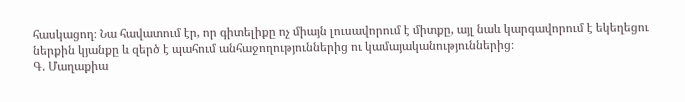հասկացող։ Նա հավատում էր, որ գիտելիքը ոչ միայն լուսավորում է միտքը, այլ նաև կարգավորում է եկեղեցու ներքին կյանքը և զերծ է պահում անհաջողություններից ու կամայականություններից։
Գ. Մաղաքիա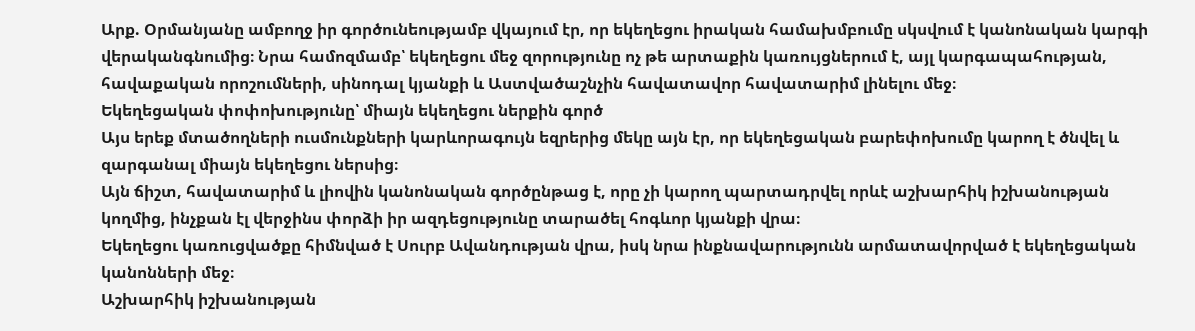Արք. Օրմանյանը ամբողջ իր գործունեությամբ վկայում էր, որ եկեղեցու իրական համախմբումը սկսվում է կանոնական կարգի վերականգնումից։ Նրա համոզմամբ՝ եկեղեցու մեջ զորությունը ոչ թե արտաքին կառույցներում է, այլ կարգապահության, հավաքական որոշումների, սինոդալ կյանքի և Աստվածաշնչին հավատավոր հավատարիմ լինելու մեջ։
Եկեղեցական փոփոխությունը՝ միայն եկեղեցու ներքին գործ
Այս երեք մտածողների ուսմունքների կարևորագույն եզրերից մեկը այն էր, որ եկեղեցական բարեփոխումը կարող է ծնվել և զարգանալ միայն եկեղեցու ներսից։
Այն ճիշտ, հավատարիմ և լիովին կանոնական գործընթաց է, որը չի կարող պարտադրվել որևէ աշխարհիկ իշխանության կողմից, ինչքան էլ վերջինս փորձի իր ազդեցությունը տարածել հոգևոր կյանքի վրա։
Եկեղեցու կառուցվածքը հիմնված է Սուրբ Ավանդության վրա, իսկ նրա ինքնավարությունն արմատավորված է եկեղեցական կանոնների մեջ։
Աշխարհիկ իշխանության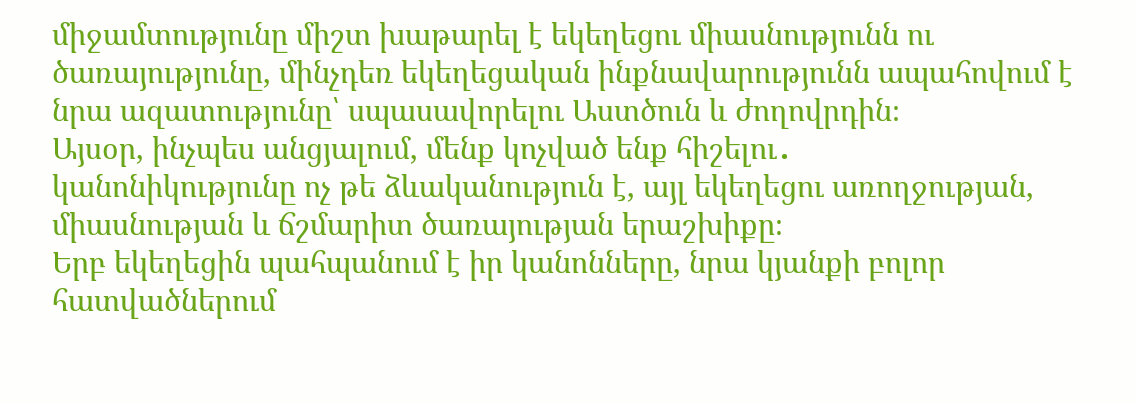միջամտությունը միշտ խաթարել է եկեղեցու միասնությունն ու ծառայությունը, մինչդեռ եկեղեցական ինքնավարությունն ապահովում է նրա ազատությունը՝ սպասավորելու Աստծուն և ժողովրդին։
Այսօր, ինչպես անցյալում, մենք կոչված ենք հիշելու․
կանոնիկությունը ոչ թե ձևականություն է, այլ եկեղեցու առողջության, միասնության և ճշմարիտ ծառայության երաշխիքը։
Երբ եկեղեցին պահպանում է իր կանոնները, նրա կյանքի բոլոր հատվածներում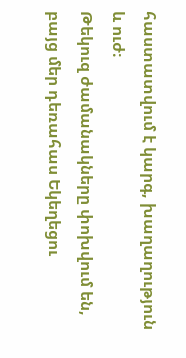հաստատվում է կարգ, խաղաղություն և ուժ։
Թեկուզ ժամանակները փոխվում են, բայց մեր դեռահաս Եկեղեցու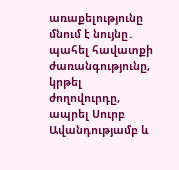առաքելությունը մնում է նույնը․
պահել հավատքի ժառանգությունը, կրթել ժողովուրդը, ապրել Սուրբ Ավանդությամբ և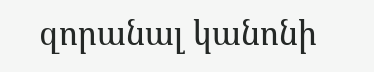զորանալ կանոնի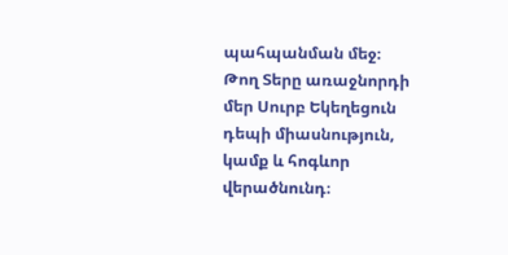պահպանման մեջ։
Թող Տերը առաջնորդի մեր Սուրբ Եկեղեցուն դեպի միասնություն, կամք և հոգևոր վերածնունդ։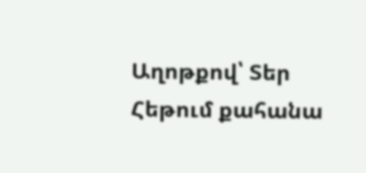Աղոթքով՝ Տեր Հեթում քահանա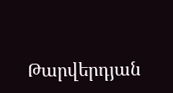Թարվերդյան